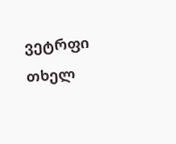ვეტრფი თხელ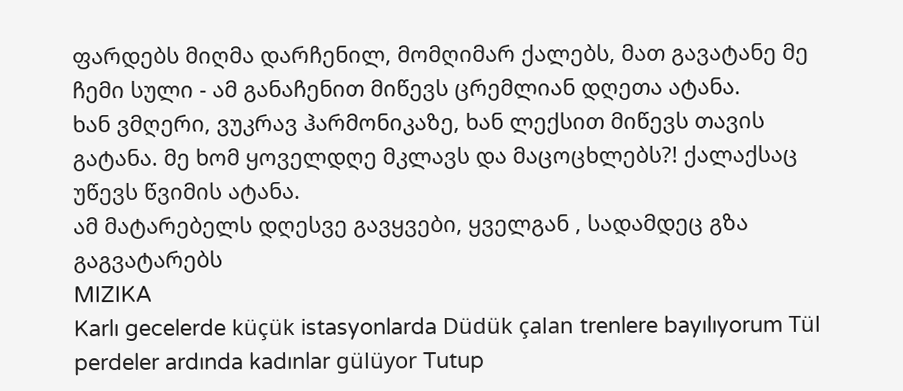ფარდებს მიღმა დარჩენილ, მომღიმარ ქალებს, მათ გავატანე მე ჩემი სული - ამ განაჩენით მიწევს ცრემლიან დღეთა ატანა.
ხან ვმღერი, ვუკრავ ჰარმონიკაზე, ხან ლექსით მიწევს თავის გატანა. მე ხომ ყოველდღე მკლავს და მაცოცხლებს?! ქალაქსაც უწევს წვიმის ატანა.
ამ მატარებელს დღესვე გავყვები, ყველგან , სადამდეც გზა გაგვატარებს
MIZIKA
Karlı gecelerde küçük istasyonlarda Düdük çalan trenlere bayılıyorum Tül perdeler ardında kadınlar gülüyor Tutup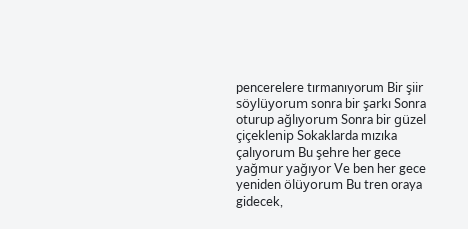pencerelere tırmanıyorum Bir şiir söylüyorum sonra bir şarkı Sonra oturup ağlıyorum Sonra bir güzel çiçeklenip Sokaklarda mızıka çalıyorum Bu şehre her gece yağmur yağıyor Ve ben her gece yeniden ölüyorum Bu tren oraya gidecek,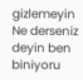gizlemeyin Ne derseniz deyin ben biniyoru